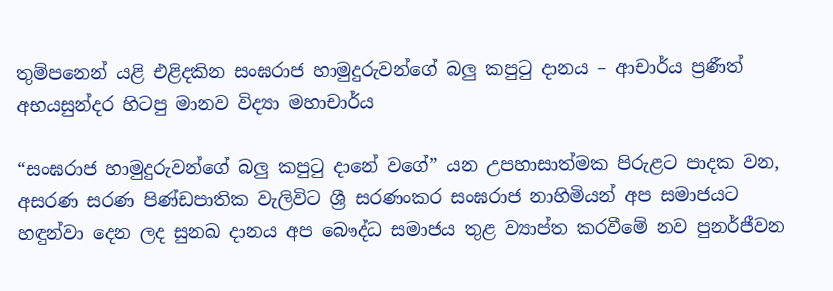තුම්පනෙන් යළි එළිදකින සංඝරාජ හාමුදුරුවන්ගේ බලු කපුටු දානය – ආචාර්ය ප්‍රණීත් අභයසුන්දර හිටපු මානව විද්‍යා මහාචාර්ය

“සංඝරාජ හාමුදුරුවන්ගේ බලු කපුටු දානේ වගේ” යන උපහාසාත්මක පිරුළට පාදක වන, අසරණ සරණ පිණ්ඩපාතික වැලිවිට ශ්‍රී සරණංකර සංඝරාජ නාහිමියන් අප සමාජයට හඳුන්වා දෙන ලද සුනඛ දානය අප බෞද්ධ සමාජය තුළ ව්‍යාප්ත කරවීමේ නව පුනර්ජීවන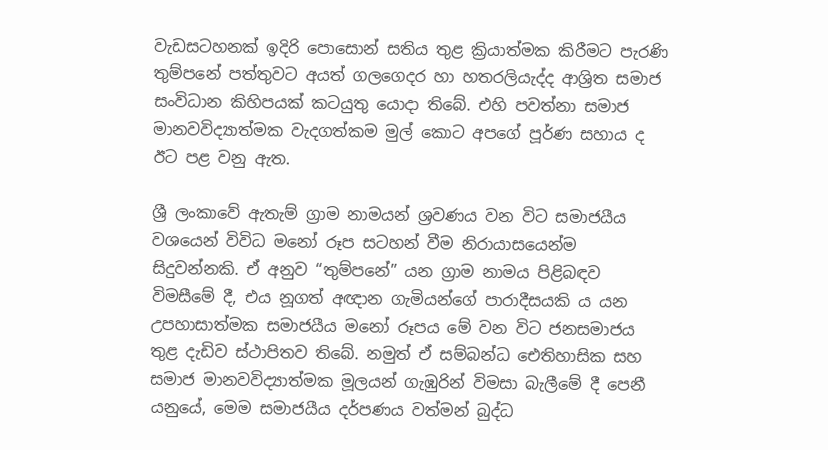වැඩසටහනක් ඉදිරි පොසොන් සතිය තුළ ක්‍රියාත්මක කිරීමට පැරණි තුම්පනේ පත්තුවට අයත් ගලගෙදර හා හතරලියැද්ද ආශ්‍රිත සමාජ සංවිධාන කිහිපයක් කටයුතු යොදා තිබේ. එහි පවත්නා සමාජ මානවවිද්‍යාත්මක වැදගත්කම මුල් කොට අපගේ පූර්ණ සහාය ද ඊට පළ වනු ඇත.

ශ්‍රී ලංකාවේ ඇතැම් ග්‍රාම නාමයන් ශ්‍රවණය වන විට සමාජයීය වශයෙන් විවිධ මනෝ රූප සටහන් වීම නිරායාසයෙන්ම සිදුවන්නකි. ඒ අනුව “තුම්පනේ” යන ග්‍රාම නාමය පිළිබඳව විමසීමේ දී, එය නූගත් අඥාන ගැමියන්ගේ පාරාදීසයකි ය යන උපහාසාත්මක සමාජයීය මනෝ රූපය මේ වන විට ජනසමාජය තුළ දැඩිව ස්ථාපිතව තිබේ. නමුත් ඒ සම්බන්ධ ඓතිහාසික සහ සමාජ මානවවිද්‍යාත්මක මූලයන් ගැඹුරින් විමසා බැලීමේ දී පෙනී යනුයේ, මෙම සමාජයීය දර්පණය වත්මන් බුද්ධ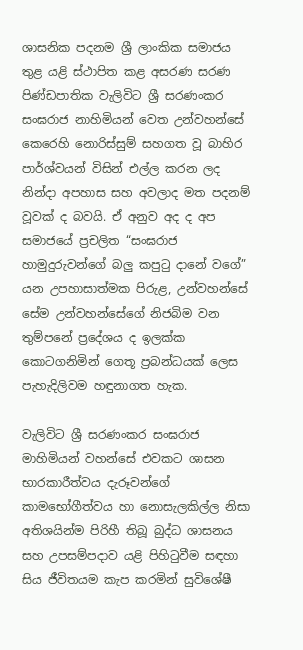ශාසනික පදනම ශ්‍රී ලාංකික සමාජය තුළ යළි ස්ථාපිත කළ අසරණ සරණ පිණ්ඩපාතික වැලිවිට ශ්‍රී සරණංකර සංඝරාජ නාහිමියන් වෙත උන්වහන්සේ කෙරෙහි නොරිස්සුම් සහගත වූ බාහිර පාර්ශ්වයන් විසින් එල්ල කරන ලද නින්දා අපහාස සහ අවලාද මත පදනම් වූවක් ද බවයි. ඒ අනුව අද ද අප සමාජයේ ප්‍රචලිත “සංඝරාජ හාමුදුරුවන්ගේ බලු කපුටු දානේ වගේ” යන උපහාසාත්මක පිරුළ, උන්වහන්සේ සේම උන්වහන්සේගේ නිජබිම වන තුම්පනේ ප්‍රදේශය ද ඉලක්ක කොටගනිමින් ගෙතූ ප්‍රබන්ධයක් ලෙස පැහැදිලිවම හඳුනාගත හැක.

වැලිවිට ශ්‍රී සරණංකර සංඝරාජ මාහිමියන් වහන්සේ එවකට ශාසන භාරකාරීත්වය දැරූවන්ගේ කාමභෝගීත්වය හා නොසැලකිල්ල නිසා අතිශයින්ම පිරිහී තිබූ බුද්ධ ශාසනය සහ උපසම්පදාව යළි පිහිටුවීම සඳහා සිය ජීවිතයම කැප කරමින් සුවිශේෂී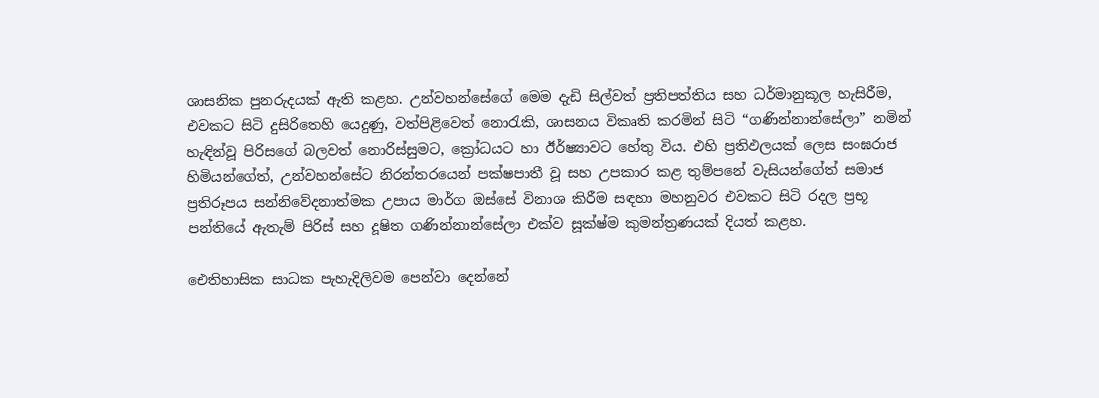ශාසනික පුනරුදයක් ඇති කළහ. උන්වහන්සේගේ මෙම දැඩි සිල්වත් ප්‍රතිපත්තිය සහ ධර්මානුකූල හැසිරීම, එවකට සිටි දුසිරිතෙහි යෙදුණු, වත්පිළිවෙත් නොරැකි, ශාසනය විකෘති කරමින් සිටි “ගණින්නාන්සේලා” නමින් හැඳින්වූ පිරිසගේ බලවත් නොරිස්සුමට, ක්‍රෝධයට හා ඊර්ෂ්‍යාවට හේතු විය. එහි ප්‍රතිඵලයක් ලෙස සංඝරාජ හිමියන්ගේත්, උන්වහන්සේට නිරන්තරයෙන් පක්ෂපාතී වූ සහ උපකාර කළ තුම්පනේ වැසියන්ගේත් සමාජ ප්‍රතිරූපය සන්නිවේදනාත්මක උපාය මාර්ග ඔස්සේ විනාශ කිරීම සඳහා මහනුවර එවකට සිටි රදල ප්‍රභූ පන්තියේ ඇතැම් පිරිස් සහ දූෂිත ගණින්නාන්සේලා එක්ව සූක්ෂ්ම කුමන්ත්‍රණයක් දියත් කළහ.

ඓතිහාසික සාධක පැහැදිලිවම පෙන්වා දෙන්නේ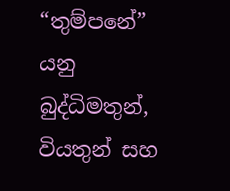“තුම්පනේ” යනු බුද්ධිමතුන්, වියතුන් සහ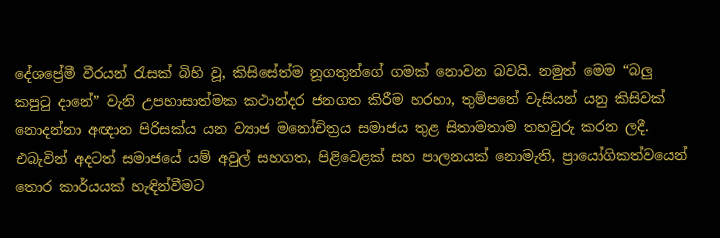දේශප්‍රේමී වීරයන් රැසක් බිහි වූ, කිසිසේත්ම නූගතුන්ගේ ගමක් නොවන බවයි. නමුත් මෙම “බලු කපුටු දානේ” වැනි උපහාසාත්මක කථාන්දර ජනගත කිරීම හරහා, තුම්පනේ වැසියන් යනු කිසිවක් නොදන්නා අඥාන පිරිසක්ය යන ව්‍යාජ මනෝචිත්‍රය සමාජය තුළ සිතාමතාම තහවුරු කරන ලදී. එබැවින් අදටත් සමාජයේ යම් අවුල් සහගත, පිළිවෙළක් සහ පාලනයක් නොමැති, ප්‍රායෝගිකත්වයෙන් තොර කාර්යයක් හැඳින්වීමට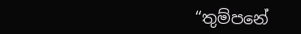“තුම්පනේ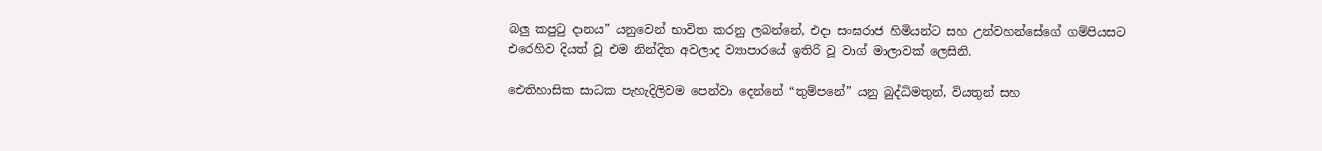බලු කපුටු දානය” යනුවෙන් භාවිත කරනු ලබන්නේ, එදා සංඝරාජ හිමියන්ට සහ උන්වහන්සේගේ ගම්පියසට එරෙහිව දියත් වූ එම නින්දිත අවලාද ව්‍යාපාරයේ ඉතිරි වූ වාග් මාලාවක් ලෙසිනි.

ඓතිහාසික සාධක පැහැදිලිවම පෙන්වා දෙන්නේ “තුම්පනේ” යනු බුද්ධිමතුන්, වියතුන් සහ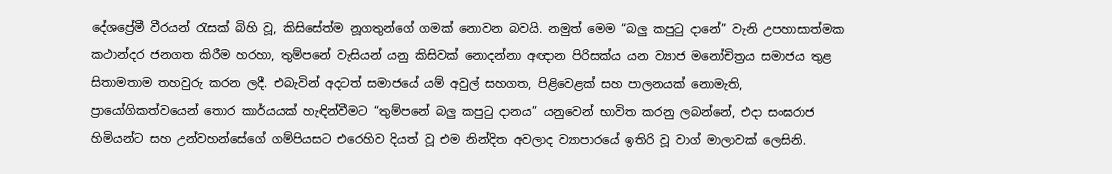දේශප්‍රේමී වීරයන් රැසක් බිහි වූ, කිසිසේත්ම නූගතුන්ගේ ගමක් නොවන බවයි. නමුත් මෙම “බලු කපුටු දානේ” වැනි උපහාසාත්මක කථාන්දර ජනගත කිරීම හරහා, තුම්පනේ වැසියන් යනු කිසිවක් නොදන්නා අඥාන පිරිසක්ය යන ව්‍යාජ මනෝචිත්‍රය සමාජය තුළ සිතාමතාම තහවුරු කරන ලදී. එබැවින් අදටත් සමාජයේ යම් අවුල් සහගත, පිළිවෙළක් සහ පාලනයක් නොමැති, ප්‍රායෝගිකත්වයෙන් තොර කාර්යයක් හැඳින්වීමට “තුම්පනේ බලු කපුටු දානය” යනුවෙන් භාවිත කරනු ලබන්නේ, එදා සංඝරාජ හිමියන්ට සහ උන්වහන්සේගේ ගම්පියසට එරෙහිව දියත් වූ එම නින්දිත අවලාද ව්‍යාපාරයේ ඉතිරි වූ වාග් මාලාවක් ලෙසිනි.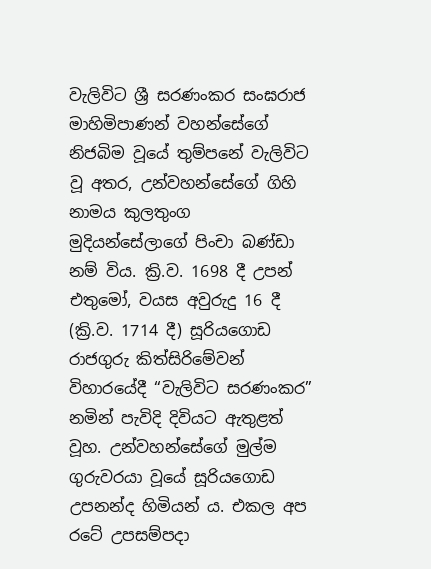වැලිවිට ශ්‍රී සරණංකර සංඝරාජ මාහිමිපාණන් වහන්සේගේ නිජබිම වූයේ තුම්පනේ වැලිවිට වූ අතර, උන්වහන්සේගේ ගිහි නාමය කුලතුංග මුදියන්සේලාගේ පිංචා බණ්ඩා නම් විය. ක්‍රි.ව. 1698 දී උපන් එතුමෝ, වයස අවුරුදු 16 දී (ක්‍රි.ව. 1714 දී) සූරියගොඩ රාජගුරු කිත්සිරිමේවන් විහාරයේදී “වැලිවිට සරණංකර” නමින් පැවිදි දිවියට ඇතුළත් වූහ. උන්වහන්සේගේ මුල්ම ගුරුවරයා වූයේ සූරියගොඩ උපනන්ද හිමියන් ය. එකල අප රටේ උපසම්පදා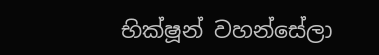භික්ෂූන් වහන්සේලා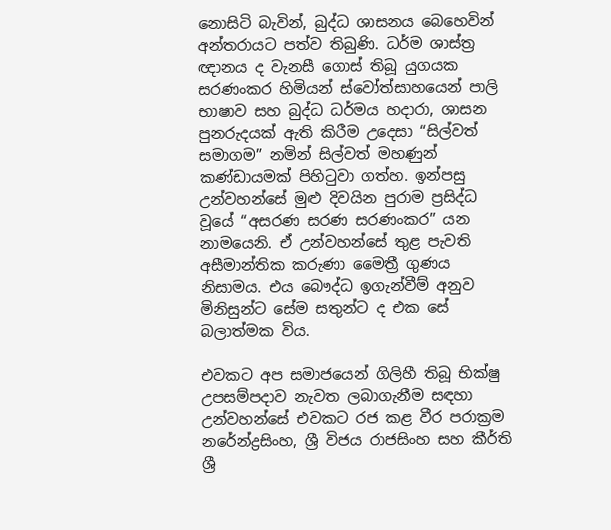නොසිටි බැවින්, බුද්ධ ශාසනය බෙහෙවින් අන්තරායට පත්ව තිබුණි. ධර්ම ශාස්ත්‍ර ඥානය ද වැනසී ගොස් තිබූ යුගයක සරණංකර හිමියන් ස්වෝත්සාහයෙන් පාලි භාෂාව සහ බුද්ධ ධර්මය හදාරා, ශාසන පුනරුදයක් ඇති කිරීම උදෙසා “සිල්වත් සමාගම” නමින් සිල්වත් මහණුන් කණ්ඩායමක් පිහිටුවා ගත්හ. ඉන්පසු උන්වහන්සේ මුළු දිවයින පුරාම ප්‍රසිද්ධ වූයේ “අසරණ සරණ සරණංකර” යන නාමයෙනි. ඒ උන්වහන්සේ තුළ පැවති අසීමාන්තික කරුණා මෛත්‍රී ගුණය නිසාමය. එය බෞද්ධ ඉගැන්වීම් අනුව මිනිසුන්ට සේම සතුන්ට ද එක සේ බලාත්මක විය.

එවකට අප සමාජයෙන් ගිලිහී තිබූ භික්ෂු උපසම්පදාව නැවත ලබාගැනීම සඳහා උන්වහන්සේ එවකට රජ කළ වීර පරාක්‍රම නරේන්ද්‍රසිංහ, ශ්‍රී විජය රාජසිංහ සහ කීර්ති ශ්‍රී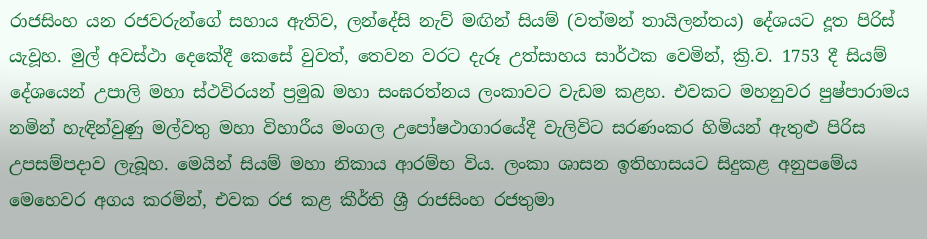රාජසිංහ යන රජවරුන්ගේ සහාය ඇතිව, ලන්දේසි නැව් මඟින් සියම් (වත්මන් තායිලන්තය) දේශයට දූත පිරිස් යැවූහ. මුල් අවස්ථා දෙකේදී කෙසේ වුවත්, තෙවන වරට දැරූ උත්සාහය සාර්ථක වෙමින්, ක්‍රි.ව. 1753 දී සියම් දේශයෙන් උපාලි මහා ස්ථවිරයන් ප්‍රමුඛ මහා සංඝරත්නය ලංකාවට වැඩම කළහ. එවකට මහනුවර පුෂ්පාරාමය නමින් හැඳින්වුණු මල්වතු මහා විහාරීය මංගල උපෝෂථාගාරයේදී වැලිවිට සරණංකර හිමියන් ඇතුළු පිරිස උපසම්පදාව ලැබූහ. මෙයින් සියම් මහා නිකාය ආරම්භ විය. ලංකා ශාසන ඉතිහාසයට සිදුකළ අනුපමේය මෙහෙවර අගය කරමින්, එවක රජ කළ කීර්ති ශ්‍රී රාජසිංහ රජතුමා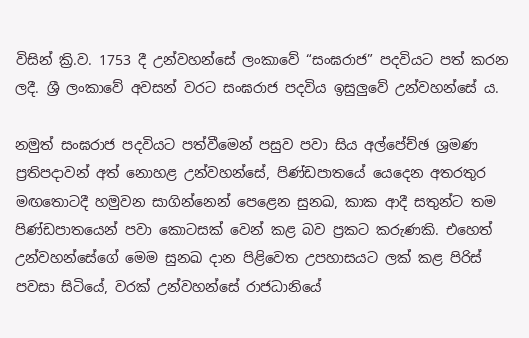විසින් ක්‍රි.ව. 1753 දී උන්වහන්සේ ලංකාවේ “සංඝරාජ” පදවියට පත් කරන ලදී. ශ්‍රී ලංකාවේ අවසන් වරට සංඝරාජ පදවිය ඉසුලුවේ උන්වහන්සේ ය.

නමුත් සංඝරාජ පදවියට පත්වීමෙන් පසුව පවා සිය අල්පේච්ඡ ශ්‍රමණ ප්‍රතිපදාවන් අත් නොහළ උන්වහන්සේ, පිණ්ඩපාතයේ යෙදෙන අතරතුර මඟතොටදී හමුවන සාගින්නෙන් පෙළෙන සුනඛ, කාක ආදී සතුන්ට තම පිණ්ඩපාතයෙන් පවා කොටසක් වෙන් කළ බව ප්‍රකට කරුණකි. එහෙත් උන්වහන්සේගේ මෙම සුනඛ දාන පිළිවෙත උපහාසයට ලක් කළ පිරිස් පවසා සිටියේ, වරක් උන්වහන්සේ රාජධානියේ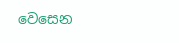වෙසෙන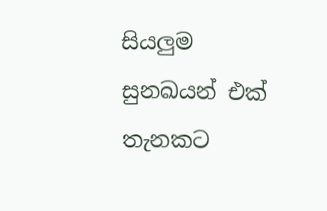සියලුම සුනඛයන් එක් තැනකට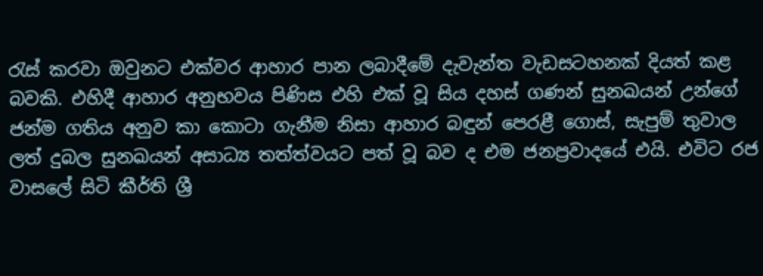රැස් කරවා ඔවුනට එක්වර ආහාර පාන ලබාදීමේ දැවැන්ත වැඩසටහනක් දියත් කළ බවකි. එහිදී ආහාර අනුභවය පිණිස එහි එක් වූ සිය දහස් ගණන් සුනඛයන් උන්ගේ ජන්ම ගතිය අනුව කා කොටා ගැනීම නිසා ආහාර බඳුන් පෙරළී ගොස්, සැපුම් තුවාල ලත් දුබල සුනඛයන් අසාධ්‍ය තත්ත්වයට පත් වූ බව ද එම ජනප්‍රවාදයේ එයි. එවිට රජ වාසලේ සිටි කීර්ති ශ්‍රී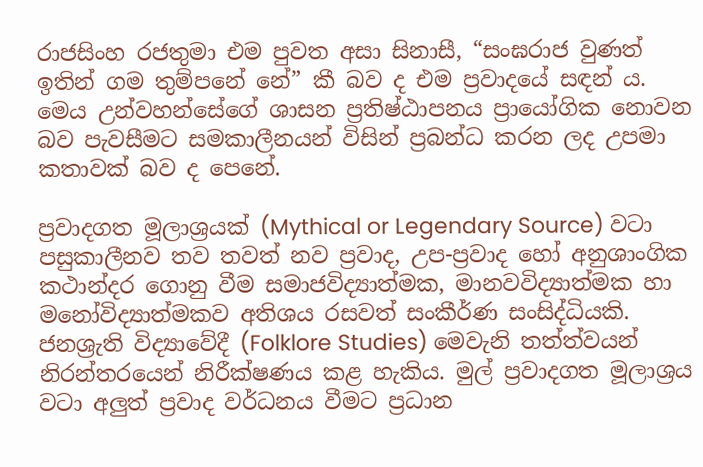රාජසිංහ රජතුමා එම පුවත අසා සිනාසී, “සංඝරාජ වුණත් ඉතින් ගම තුම්පනේ නේ” කී බව ද එම ප්‍රවාදයේ සඳන් ය. මෙය උන්වහන්සේගේ ශාසන ප්‍රතිෂ්ඨාපනය ප්‍රායෝගික නොවන බව පැවසීමට සමකාලීනයන් විසින් ප්‍රබන්ධ කරන ලද උපමා කතාවක් බව ද පෙනේ.

ප්‍රවාදගත මූලාශ්‍රයක් (Mythical or Legendary Source) වටා පසුකාලීනව තව තවත් නව ප්‍රවාද, උප-ප්‍රවාද හෝ අනුශාංගික කථාන්දර ගොනු වීම සමාජවිද්‍යාත්මක, මානවවිද්‍යාත්මක හා මනෝවිද්‍යාත්මකව අතිශය රසවත් සංකීර්ණ සංසිද්ධියකි. ජනශ්‍රැති විද්‍යාවේදී (Folklore Studies) මෙවැනි තත්ත්වයන් නිරන්තරයෙන් නිරීක්ෂණය කළ හැකිය. මුල් ප්‍රවාදගත මූලාශ්‍රය වටා අලුත් ප්‍රවාද වර්ධනය වීමට ප්‍රධාන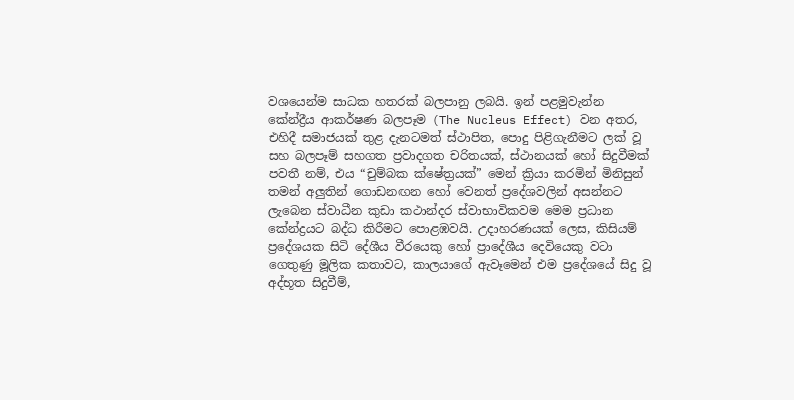වශයෙන්ම සාධක හතරක් බලපානු ලබයි. ඉන් පළමුවැන්න කේන්ද්‍රීය ආකර්ෂණ බලපෑම (The Nucleus Effect) වන අතර, එහිදී සමාජයක් තුළ දැනටමත් ස්ථාපිත, පොදු පිළිගැනීමට ලක් වූ සහ බලපෑම් සහගත ප්‍රවාදගත චරිතයක්, ස්ථානයක් හෝ සිදුවීමක් පවතී නම්, එය “චුම්බක ක්ෂේත්‍රයක්” මෙන් ක්‍රියා කරමින් මිනිසුන් තමන් අලුතින් ගොඩනඟන හෝ වෙනත් ප්‍රදේශවලින් අසන්නට ලැබෙන ස්වාධීන කුඩා කථාන්දර ස්වාභාවිකවම මෙම ප්‍රධාන කේන්ද්‍රයට බද්ධ කිරීමට පොළඹවයි. උදාහරණයක් ලෙස, කිසියම් ප්‍රදේශයක සිටි දේශීය වීරයෙකු හෝ ප්‍රාදේශීය දෙවියෙකු වටා ගෙතුණු මූලික කතාවට, කාලයාගේ ඇවෑමෙන් එම ප්‍රදේශයේ සිදු වූ අද්භූත සිදුවීම්,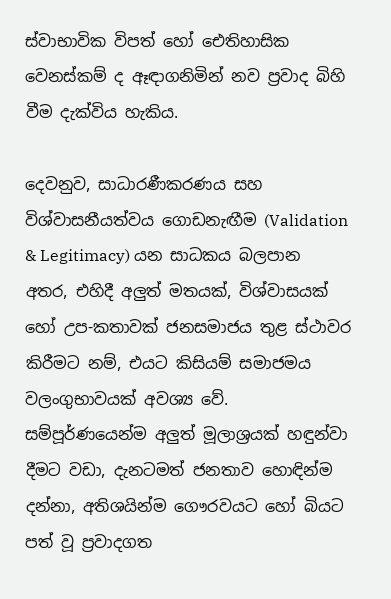ස්වාභාවික විපත් හෝ ඓතිහාසික වෙනස්කම් ද ඈඳාගනිමින් නව ප්‍රවාද බිහි වීම දැක්විය හැකිය.

දෙවනුව, සාධාරණීකරණය සහ විශ්වාසනීයත්වය ගොඩනැඟීම (Validation & Legitimacy) යන සාධකය බලපාන අතර, එහිදී අලුත් මතයක්, විශ්වාසයක් හෝ උප-කතාවක් ජනසමාජය තුළ ස්ථාවර කිරීමට නම්, එයට කිසියම් සමාජමය වලංගුභාවයක් අවශ්‍ය වේ. සම්පූර්ණයෙන්ම අලුත් මූලාශ්‍රයක් හඳුන්වා දීමට වඩා, දැනටමත් ජනතාව හොඳින්ම දන්නා, අතිශයින්ම ගෞරවයට හෝ බියට පත් වූ ප්‍රවාදගත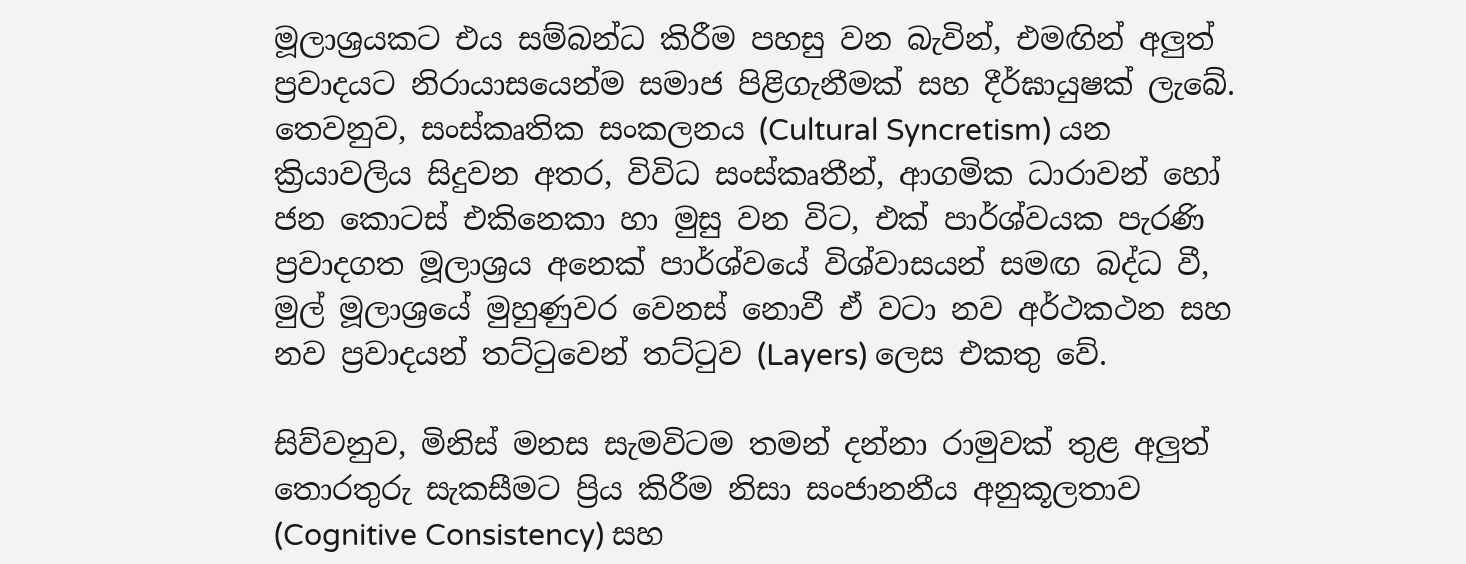මූලාශ්‍රයකට එය සම්බන්ධ කිරීම පහසු වන බැවින්, එමඟින් අලුත් ප්‍රවාදයට නිරායාසයෙන්ම සමාජ පිළිගැනීමක් සහ දීර්ඝායුෂක් ලැබේ. තෙවනුව, සංස්කෘතික සංකලනය (Cultural Syncretism) යන ක්‍රියාවලිය සිදුවන අතර, විවිධ සංස්කෘතීන්, ආගමික ධාරාවන් හෝ ජන කොටස් එකිනෙකා හා මුසු වන විට, එක් පාර්ශ්වයක පැරණි ප්‍රවාදගත මූලාශ්‍රය අනෙක් පාර්ශ්වයේ විශ්වාසයන් සමඟ බද්ධ වී, මුල් මූලාශ්‍රයේ මුහුණුවර වෙනස් නොවී ඒ වටා නව අර්ථකථන සහ නව ප්‍රවාදයන් තට්ටුවෙන් තට්ටුව (Layers) ලෙස එකතු වේ.

සිව්වනුව, මිනිස් මනස සැමවිටම තමන් දන්නා රාමුවක් තුළ අලුත් තොරතුරු සැකසීමට ප්‍රිය කිරීම නිසා සංජානනීය අනුකූලතාව (Cognitive Consistency) සහ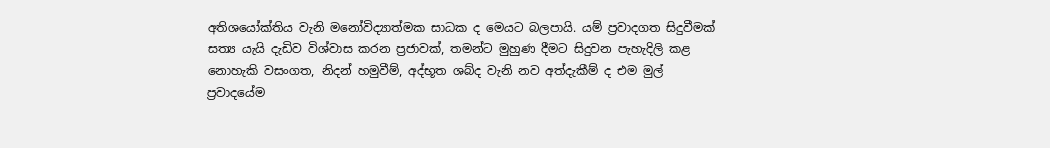අතිශයෝක්තිය වැනි මනෝවිද්‍යාත්මක සාධක ද මෙයට බලපායි. යම් ප්‍රවාදගත සිදුවීමක් සත්‍ය යැයි දැඩිව විශ්වාස කරන ප්‍රජාවක්, තමන්ට මුහුණ දීමට සිදුවන පැහැදිලි කළ නොහැකි වසංගත, නිදන් හමුවීම්, අද්භූත ශබ්ද වැනි නව අත්දැකීම් ද එම මුල් ප්‍රවාදයේම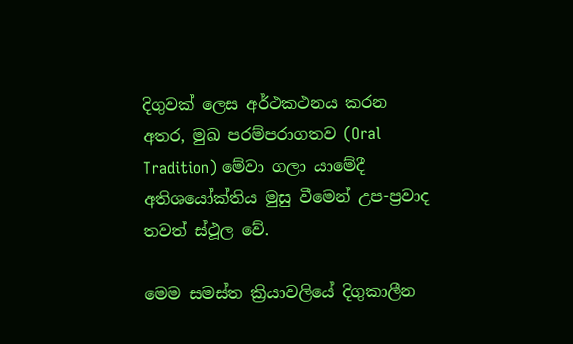දිගුවක් ලෙස අර්ථකථනය කරන අතර, මුඛ පරම්පරාගතව (Oral Tradition) මේවා ගලා යාමේදී අතිශයෝක්තිය මුසු වීමෙන් උප-ප්‍රවාද තවත් ස්ථූල වේ.

මෙම සමස්ත ක්‍රියාවලියේ දිගුකාලීන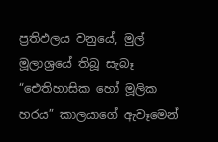ප්‍රතිඵලය වනුයේ, මුල් මූලාශ්‍රයේ තිබූ සැබෑ “ඓතිහාසික හෝ මූලික හරය” කාලයාගේ ඇවෑමෙන්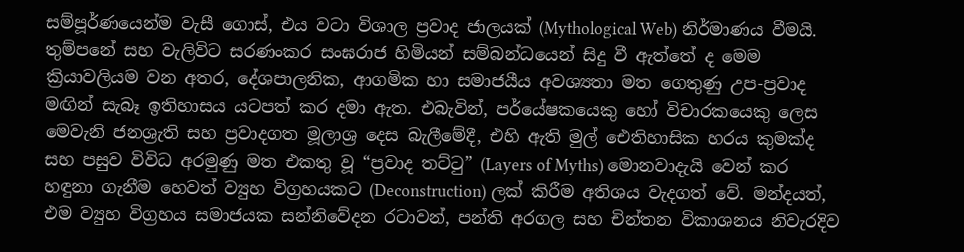සම්පූර්ණයෙන්ම වැසී ගොස්, එය වටා විශාල ප්‍රවාද ජාලයක් (Mythological Web) නිර්මාණය වීමයි. තුම්පනේ සහ වැලිවිට සරණංකර සංඝරාජ හිමියන් සම්බන්ධයෙන් සිදු වී ඇත්තේ ද මෙම ක්‍රියාවලියම වන අතර, දේශපාලනික, ආගමික හා සමාජයීය අවශ්‍යතා මත ගෙතුණු උප-ප්‍රවාද මඟින් සැබෑ ඉතිහාසය යටපත් කර දමා ඇත. එබැවින්, පර්යේෂකයෙකු හෝ විචාරකයෙකු ලෙස මෙවැනි ජනශ්‍රැති සහ ප්‍රවාදගත මූලාශ්‍ර දෙස බැලීමේදී, එහි ඇති මුල් ඓතිහාසික හරය කුමක්ද සහ පසුව විවිධ අරමුණු මත එකතු වූ “ප්‍රවාද තට්ටු” (Layers of Myths) මොනවාදැයි වෙන් කර හඳුනා ගැනීම හෙවත් ව්‍යුහ විග්‍රහයකට (Deconstruction) ලක් කිරීම අතිශය වැදගත් වේ. මන්දයත්, එම ව්‍යුහ විග්‍රහය සමාජයක සන්නිවේදන රටාවන්, පන්ති අරගල සහ චින්තන විකාශනය නිවැරදිව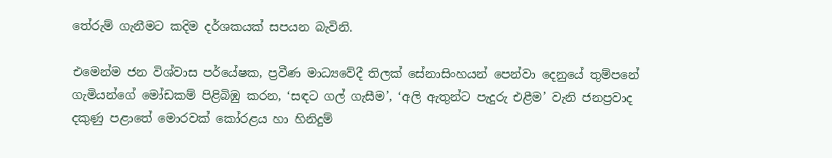තේරුම් ගැනීමට කදිම දර්ශකයක් සපයන බැවිනි.

එමෙන්ම ජන විශ්වාස පර්යේෂක, ප්‍රවීණ මාධ්‍යවේදී තිලක් සේනාසිංහයන් පෙන්වා දෙනුයේ තුම්පනේ ගැමියන්ගේ මෝඩකම් පිළිබිඹු කරන, ‘සඳට ගල් ගැසීම’, ‘අලි ඇතුන්ට පැදුරු එළීම’ වැනි ජනප්‍රවාද දකුණු පළාතේ මොරවක් කෝරළය හා හිනිදුම්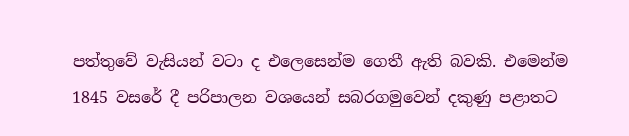පත්තුවේ වැසියන් වටා ද එලෙසෙන්ම ගෙතී ඇති බවකි. එමෙන්ම 1845 වසරේ දී පරිපාලන වශයෙන් සබරගමුවෙන් දකුණු පළාතට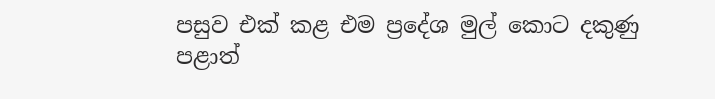පසුව එක් කළ එම ප්‍රදේශ මුල් කොට දකුණු පළාත්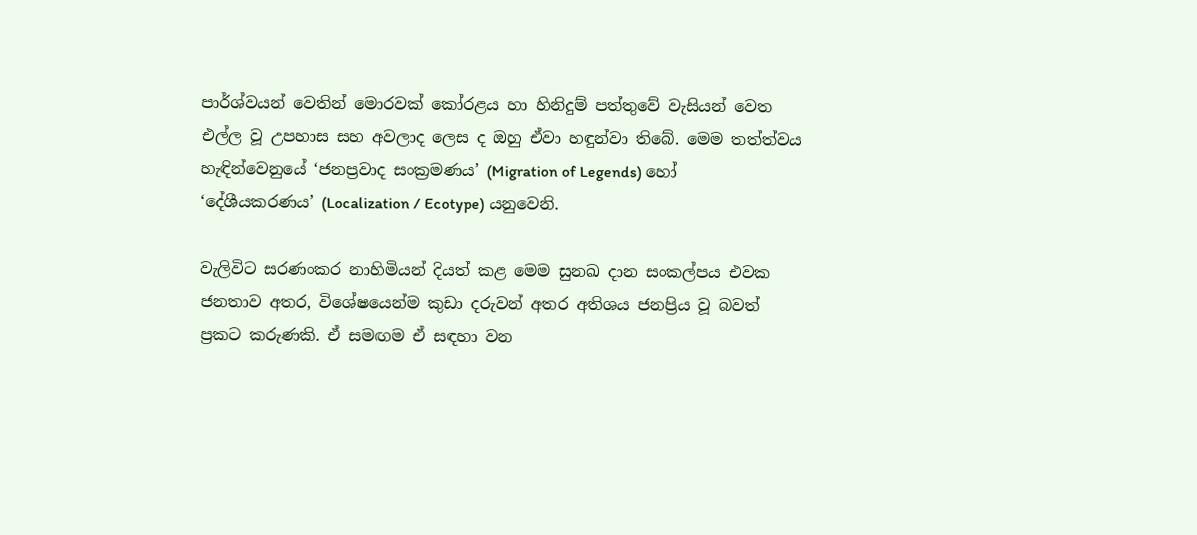පාර්ශ්වයන් වෙතින් මොරවක් කෝරළය හා හිනිදුම් පත්තුවේ වැසියන් වෙත එල්ල වූ උපහාස සහ අවලාද ලෙස ද ඔහු ඒවා හඳුන්වා තිබේ. මෙම තත්ත්වය හැඳින්වෙනුයේ ‘ජනප්‍රවාද සංක්‍රමණය’ (Migration of Legends) හෝ ‘දේශීයකරණය’ (Localization / Ecotype) යනුවෙනි.

වැලිවිට සරණංකර නාහිමියන් දියත් කළ මෙම සුනඛ දාන සංකල්පය එවක ජනතාව අතර, විශේෂයෙන්ම කුඩා දරුවන් අතර අතිශය ජනප්‍රිය වූ බවත් ප්‍රකට කරුණකි. ඒ සමඟම ඒ සඳහා වන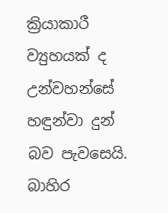ක්‍රියාකාරී ව්‍යුහයක් ද උන්වහන්සේ හඳුන්වා දුන් බව පැවසෙයි. බාහිර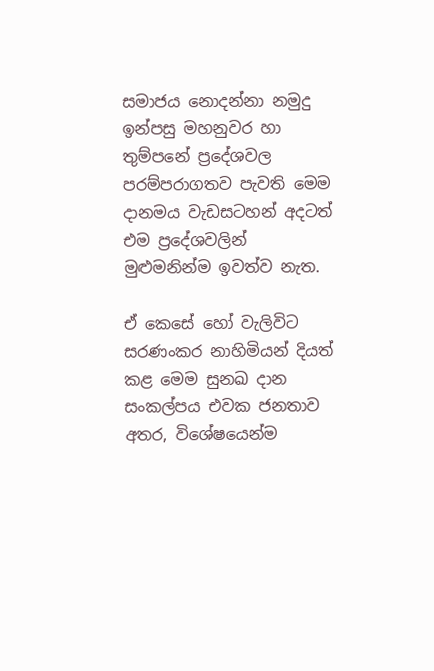සමාජය නොදන්නා නමුදු ඉන්පසු මහනුවර හා තුම්පනේ ප්‍රදේශවල පරම්පරාගතව පැවති මෙම දානමය වැඩසටහන් අදටත් එම ප්‍රදේශවලින් මුළුමනින්ම ඉවත්ව නැත.

ඒ කෙසේ හෝ වැලිවිට සරණංකර නාහිමියන් දියත් කළ මෙම සුනඛ දාන සංකල්පය එවක ජනතාව අතර, විශේෂයෙන්ම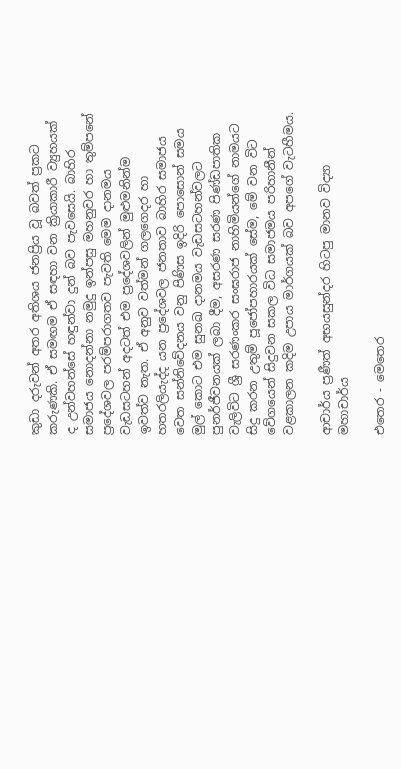කුඩා දරුවන් අතර අතිශය ජනප්‍රිය වූ බවත් ප්‍රකට කරුණකි. ඒ සමඟම ඒ සඳහා වන ක්‍රියාකාරී ව්‍යුහයක් ද උන්වහන්සේ හඳුන්වා දුන් බව පැවසෙයි. බාහිර සමාජය නොදන්නා නමුදු ඉන්පසු මහනුවර හා තුම්පනේ ප්‍රදේශවල පරම්පරාගතව පැවති මෙම දානමය වැඩසටහන් අදටත් එම ප්‍රදේශවලින් මුළුමනින්ම ඉවත්ව නැත. ඒ අනුව වත්මන් ගලගෙදර හා හතරලියැද්ද යන ප්‍රදේශවල ජනතාව බාහිර සමාජය වෙත සන්නිවේදනය වනු පිණිස ඉදිරි පොසොන් සමය මුල් කොට එම සුනඛ දානමය වැඩසටහන්වලට පුනර්ජීවනයක් ලබා දීම, අසරණ සරණ පිණ්ඩපාතික වැලිවිට ශ්‍රී සරණංකර සංඝරාජ නාහිමියන්ගේ නාමයට සිදු කරන උතුම් පූජෝපහාරයක් සේම, මේ වන විට වේගයෙන් සිදුවන සකල විධ සමාජමය පරිහානීන් වළකාලන කදිම උපාය මාර්ගයක් බව අපගේ වැටහීමය.

ආචාර්ය ප්‍රණීත් අභයසුන්දර හිටපු මානව විද්‍යා මහාචාර්ය

එතෙර - මෙතෙර